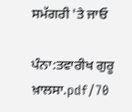ਸਮੱਗਰੀ 'ਤੇ ਜਾਓ

ਪੰਨਾ:ਤਵਾਰੀਖ ਗੁਰੂ ਖ਼ਾਲਸਾ.pdf/70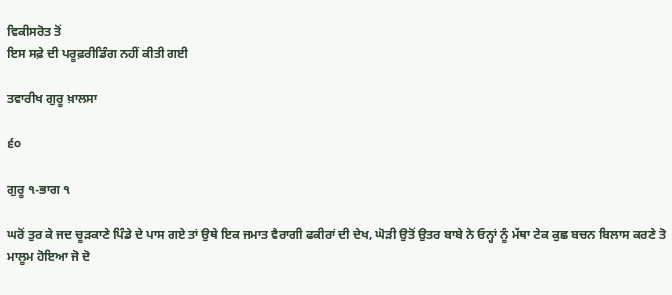ਵਿਕੀਸਰੋਤ ਤੋਂ
ਇਸ ਸਫ਼ੇ ਦੀ ਪਰੂਫ਼ਰੀਡਿੰਗ ਨਹੀਂ ਕੀਤੀ ਗਈ

ਤਵਾਰੀਖ ਗੁਰੂ ਖ਼ਾਲਸਾ

੬੦

ਗੁਰੂ ੧-ਭਾਗ ੧

ਘਰੋਂ ਤੁਰ ਕੇ ਜਦ ਚੂੜਕਾਣੇ ਪਿੰਡੇ ਦੇ ਪਾਸ ਗਏ ਤਾਂ ਉਥੇ ਇਕ ਜਮਾਤ ਵੈਰਾਗੀ ਫਕੀਰਾਂ ਦੀ ਦੇਖ, ਘੋੜੀ ਉਤੋਂ ਉਤਰ ਬਾਬੇ ਨੇ ਓਨ੍ਹਾਂ ਨੂੰ ਮੱਥਾ ਟੇਕ ਕੁਛ ਬਚਨ ਬਿਲਾਸ ਕਰਣੇ ਤੋ ਮਾਲੂਮ ਹੋਇਆ ਜੋ ਦੋ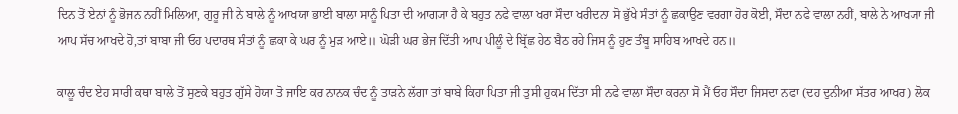ਦਿਨ ਤੋਂ ਏਨਾਂ ਨੂੰ ਭੋਜਨ ਨਹੀਂ ਮਿਲਿਆ, ਗੁਰੂ ਜੀ ਨੇ ਬਾਲੇ ਨੂੰ ਆਖਯਾ ਭਾਈ ਬਾਲਾ ਸਾਨੂੰ ਪਿਤਾ ਦੀ ਆਗ੍ਯਾ ਹੈ ਕੇ ਬਹੁਤ ਨਫੇ ਵਾਲਾ ਖਰਾ ਸੌਦਾ ਖਰੀਦਨਾ ਸੋ ਭੁੱਖੇ ਸੰਤਾਂ ਨੂੰ ਛਕਾਉਣ ਵਰਗਾ ਹੋਰ ਕੋਈ, ਸੌਦਾ ਨਫੇ ਵਾਲਾ ਨਹੀਂ, ਬਾਲੇ ਨੇ ਆਖ੍ਯਾ ਜੀ ਆਪ ਸੱਚ ਆਖਦੇ ਹੋ,ਤਾਂ ਬਾਬਾ ਜੀ ਓਹ ਪਦਾਰਥ ਸੰਤਾਂ ਨੂੰ ਛਕਾ ਕੇ ਘਰ ਨੂੰ ਮੁੜ ਆਏ॥ ਘੋੜੀ ਘਰ ਭੇਜ ਦਿੱਤੀ ਆਪ ਪੀਲੂੰ ਦੇ ਬ੍ਰਿੱਛ ਹੇਠ ਬੈਠ ਰਹੇ ਜਿਸ ਨੂੰ ਹੁਣ ਤੰਬੂ ਸਾਹਿਬ ਆਖਦੇ ਹਨ॥

ਕਾਲੂ ਚੰਦ ਏਹ ਸਾਰੀ ਕਥਾ ਬਾਲੇ ਤੋਂ ਸੁਣਕੇ ਬਹੁਤ ਗੁੱਸੇ ਹੋਯਾ ਤੋ ਜਾਇ ਕਰ ਨਾਨਕ ਚੰਦ ਨੂੰ ਤਾੜਨੇ ਲੱਗਾ ਤਾਂ ਬਾਬੇ ਕਿਹਾ ਪਿਤਾ ਜੀ ਤੁਸੀ ਹੁਕਮ ਦਿੱਤਾ ਸੀ ਨਫੇ ਵਾਲਾ ਸੌਦਾ ਕਰਨਾ ਸੋ ਮੈਂ ਓਹ ਸੌਦਾ ਜਿਸਦਾ ਨਫਾ (ਦਹ ਦੁਨੀਆ ਸੱਤਰ ਆਖਰ) ਲੋਕ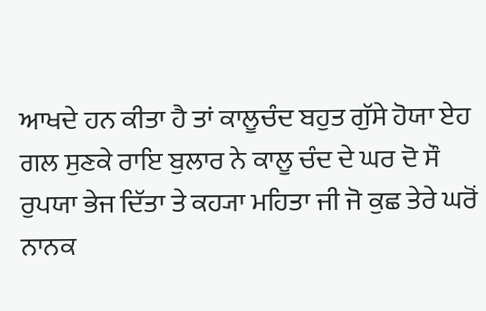ਆਖਦੇ ਹਨ ਕੀਤਾ ਹੈ ਤਾਂ ਕਾਲੂਚੰਦ ਬਹੁਤ ਗੁੱਸੇ ਹੋਯਾ ਏਹ ਗਲ ਸੁਣਕੇ ਰਾਇ ਬੁਲਾਰ ਨੇ ਕਾਲੂ ਚੰਦ ਦੇ ਘਰ ਦੋ ਸੌ ਰੁਪਯਾ ਭੇਜ ਦਿੱਤਾ ਤੇ ਕਹ੍ਯਾ ਮਹਿਤਾ ਜੀ ਜੋ ਕੁਛ ਤੇਰੇ ਘਰੋਂ ਨਾਨਕ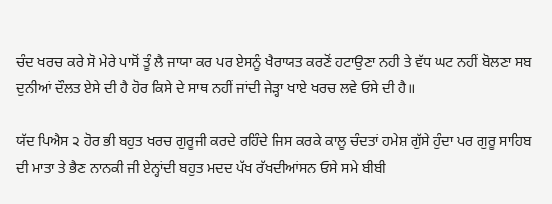ਚੰਦ ਖਰਚ ਕਰੇ ਸੋ ਮੇਰੇ ਪਾਸੋਂ ਤੂੰ ਲੈ ਜਾਯਾ ਕਰ ਪਰ ਏਸਨੂੰ ਖੈਰਾਯਤ ਕਰਣੋਂ ਹਟਾਉਣਾ ਨਹੀ ਤੇ ਵੱਧ ਘਟ ਨਹੀਂ ਬੋਲਣਾ ਸਬ ਦੁਨੀਆਂ ਦੌਲਤ ਏਸੇ ਦੀ ਹੈ ਹੋਰ ਕਿਸੇ ਦੇ ਸਾਥ ਨਹੀਂ ਜਾਂਦੀ ਜੇੜ੍ਹਾ ਖਾਏ ਖਰਚ ਲਵੇ ਓਸੇ ਦੀ ਹੈ॥

ਯੱਦ ਪਿਐਸ ੨ ਹੋਰ ਭੀ ਬਹੁਤ ਖਰਚ ਗੁਰੂਜੀ ਕਰਦੇ ਰਹਿੰਦੇ ਜਿਸ ਕਰਕੇ ਕਾਲੂ ਚੰਦਤਾਂ ਹਮੇਸ਼ ਗੁੱਸੇ ਹੁੰਦਾ ਪਰ ਗੁਰੂ ਸਾਹਿਬ ਦੀ ਮਾਤਾ ਤੇ ਭੈਣ ਨਾਨਕੀ ਜੀ ਏਨ੍ਹਾਂਦੀ ਬਹੁਤ ਮਦਦ ਪੱਖ ਰੱਖਦੀਆਂਸਨ ਓਸੇ ਸਮੇ ਬੀਬੀ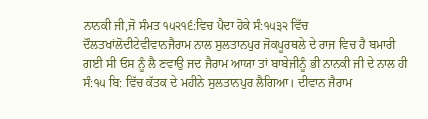ਨਾਨਕੀ ਜੀ,ਜੋ ਸੰਮਤ ੧੫੨੧੬:ਵਿਚ ਪੈਦਾ ਹੋਕੇ ਸੰ:੧੫੩੨ ਵਿੱਚ ਦੌਲਤਖਾਂਲੋਦੀਟੇਵੀਵਾਨਜੈਰਾਮ ਨਾਲ ਸੁਲਤਾਨਪੁਰ ਜੋਕਪੂਰਥਲੇ ਦੇ ਰਾਜ ਵਿਚ ਹੈ ਬਮਾਰੀ ਗਈ ਸੀ ਓਸ ਨੂੰ ਲੈ ਣਵਾਉ ਜਦ ਜੈਰਾਮ ਆਯਾ ਤਾਂ ਬਾਬੇਜੀਨੂੰ ਭੀ ਨਾਨਕੀ ਜੀ ਦੇ ਨਾਲ ਹੀ ਸੰ:੧੫ ਬਿ: ਵਿੱਚ ਕੱਤਕ ਦੇ ਮਹੀਨੇ ਸੁਲਤਾਨਪੁਰ ਲੈਗਿਆ। ਦੀਵਾਨ ਜੈਰਾਮ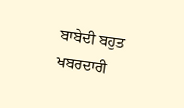ਬਾਬੇਦੀ ਬਹੁਤ ਖਬਰਦਾਰੀ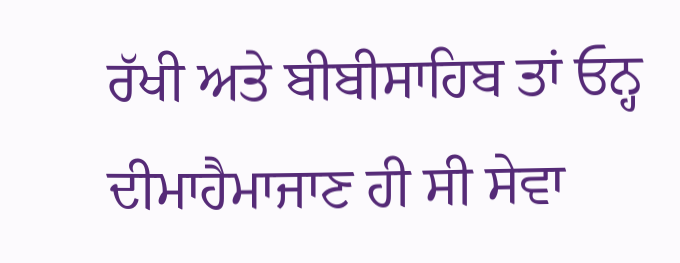ਰੱਖੀ ਅਤੇ ਬੀਬੀਸਾਹਿਬ ਤਾਂ ਓਨ੍ਹ ਦੀਮਾਹੈਮਾਜਾਣ ਹੀ ਸੀ ਸੇਵਾ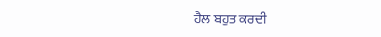ਹੈਲ ਬਹੁਤ ਕਰਦੀ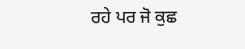ਰਹੇ ਪਰ ਜੋ ਕੁਛ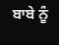ਬਾਬੇ ਨੂੰ